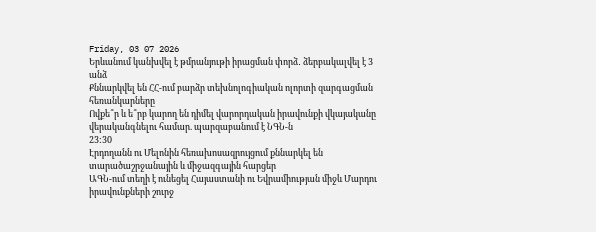Friday, 03 07 2026
Երևանում կանխվել է թմրանյութի իրացման փորձ․ ձերբակալվել է 3 անձ
Քննարկվել են ՀՀ-ում բարձր տեխնոլոգիական ոլորտի զարգացման հեռանկարները
Ովքե՞ր և ե՞րբ կարող են դիմել վարորդական իրավունքի վկայականը վերականգնելու համար. պարզաբանում է ՆԳՆ-ն
23:30
Էրդողանն ու Մելոնին հեռախոսազրույցում քննարկել են տարածաշրջանային և միջազգային հարցեր
ԱԳՆ-ում տեղի է ունեցել Հայաստանի ու Եվրամիության միջև Մարդու իրավունքների շուրջ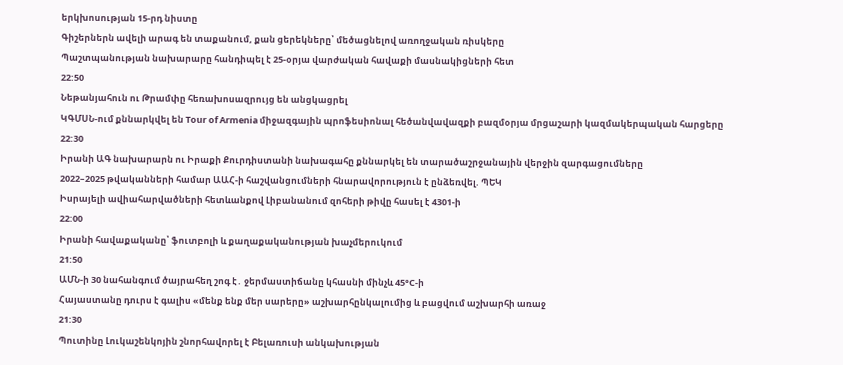երկխոսության 15-րդ նիստը
Գիշերներն ավելի արագ են տաքանում, քան ցերեկները՝ մեծացնելով առողջական ռիսկերը
Պաշտպանության նախարարը հանդիպել է 25-օրյա վարժական հավաքի մասնակիցների հետ
22:50
Նեթանյահուն ու Թրամփը հեռախոսազրույց են անցկացրել
ԿԳՄՍՆ-ում քննարկվել են Tour of Armenia միջազգային պրոֆեսիոնալ հեծանվավազքի բազմօրյա մրցաշարի կազմակերպական հարցերը
22:30
Իրանի ԱԳ նախարարն ու Իրաքի Քուրդիստանի նախագահը քննարկել են տարածաշրջանային վերջին զարգացումները
2022–2025 թվականների համար ԱԱՀ-ի հաշվանցումների հնարավորություն է ընձեռվել. ՊԵԿ
Իսրայելի ավիահարվածների հետևանքով Լիբանանում զոհերի թիվը հասել է 4301-ի
22:00
Իրանի հավաքականը՝ ֆուտբոլի և քաղաքականության խաչմերուկում
21:50
ԱՄՆ-ի 30 նահանգում ծայրահեղ շոգ է․ ջերմաստիճանը կհասնի մինչև 45°C-ի
Հայաստանը դուրս է գալիս «մենք ենք մեր սարերը» աշխարհընկալումից և բացվում աշխարհի առաջ
21:30
Պուտինը Լուկաշենկոյին շնորհավորել է Բելառուսի անկախության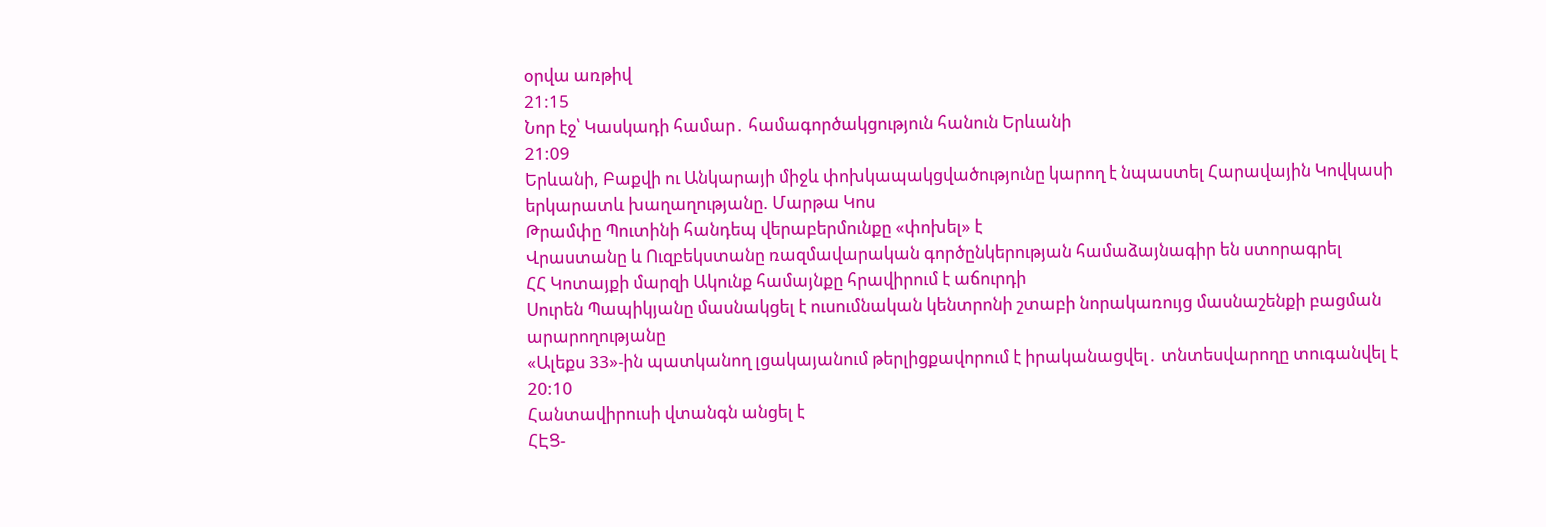օրվա առթիվ
21:15
Նոր էջ՝ Կասկադի համար․ համագործակցություն հանուն Երևանի
21:09
Երևանի, Բաքվի ու Անկարայի միջև փոխկապակցվածությունը կարող է նպաստել Հարավային Կովկասի երկարատև խաղաղությանը. Մարթա Կոս
Թրամփը Պուտինի հանդեպ վերաբերմունքը «փոխել» է
Վրաստանը և Ուզբեկստանը ռազմավարական գործընկերության համաձայնագիր են ստորագրել
ՀՀ Կոտայքի մարզի Ակունք համայնքը հրավիրում է աճուրդի
Սուրեն Պապիկյանը մասնակցել է ուսումնական կենտրոնի շտաբի նորակառույց մասնաշենքի բացման արարողությանը
«Ալեքս 33»-ին պատկանող լցակայանում թերլիցքավորում է իրականացվել․ տնտեսվարողը տուգանվել է
20:10
Հանտավիրուսի վտանգն անցել է
ՀԷՑ-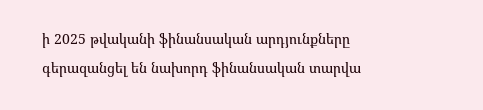ի 2025 թվականի ֆինանսական արդյունքները գերազանցել են նախորդ ֆինանսական տարվա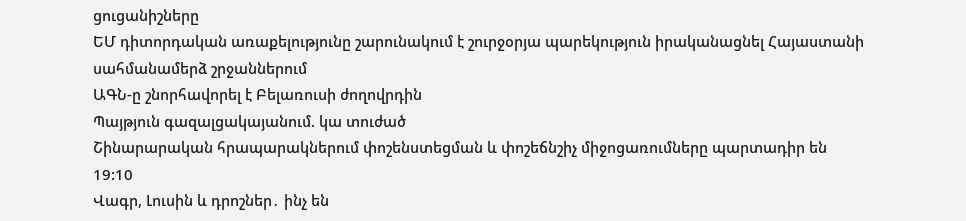ցուցանիշները
ԵՄ դիտորդական առաքելությունը շարունակում է շուրջօրյա պարեկություն իրականացնել Հայաստանի սահմանամերձ շրջաններում
ԱԳՆ-ը շնորհավորել է Բելառուսի ժողովրդին
Պայթյուն գազալցակայանում. կա տուժած
Շինարարական հրապարակներում փոշենստեցման և փոշեճնշիչ միջոցառումները պարտադիր են
19:10
Վագր, Լուսին և դրոշներ․ ինչ են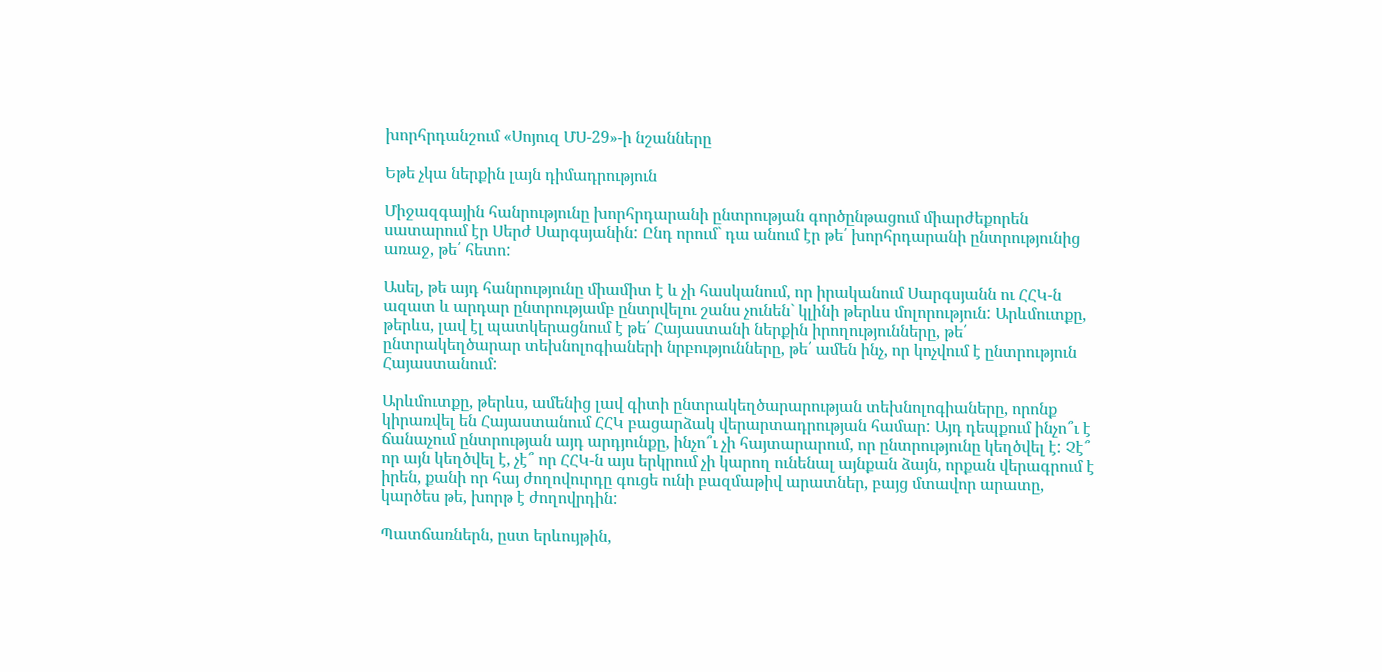խորհրդանշում «Սոյուզ ՄՍ-29»-ի նշանները

Եթե չկա ներքին լայն դիմադրություն

Միջազգային հանրությունը խորհրդարանի ընտրության գործընթացում միարժեքորեն սատարում էր Սերժ Սարգսյանին: Ընդ որում` դա անում էր թե՛ խորհրդարանի ընտրությունից առաջ, թե՛ հետո:

Ասել, թե այդ հանրությունը միամիտ է և չի հասկանում, որ իրականում Սարգսյանն ու ՀՀԿ-ն ազատ և արդար ընտրությամբ ընտրվելու շանս չունեն` կլինի թերևս մոլորություն: Արևմուտքը, թերևս, լավ էլ պատկերացնում է թե՛ Հայաստանի ներքին իրողությունները, թե՛ ընտրակեղծարար տեխնոլոգիաների նրբությունները, թե՛ ամեն ինչ, որ կոչվում է ընտրություն Հայաստանում:

Արևմուտքը, թերևս, ամենից լավ գիտի ընտրակեղծարարության տեխնոլոգիաները, որոնք կիրառվել են Հայաստանում ՀՀԿ բացարձակ վերարտադրության համար: Այդ դեպքում ինչո՞ւ է ճանաչում ընտրության այդ արդյունքը, ինչո՞ւ չի հայտարարում, որ ընտրությունը կեղծվել է: Չէ՞ որ այն կեղծվել է, չէ՞ որ ՀՀԿ-ն այս երկրում չի կարող ունենալ այնքան ձայն, որքան վերագրում է իրեն, քանի որ հայ ժողովուրդը գուցե ունի բազմաթիվ արատներ, բայց մտավոր արատը, կարծես թե, խորթ է ժողովրդին:

Պատճառներն, ըստ երևույթին,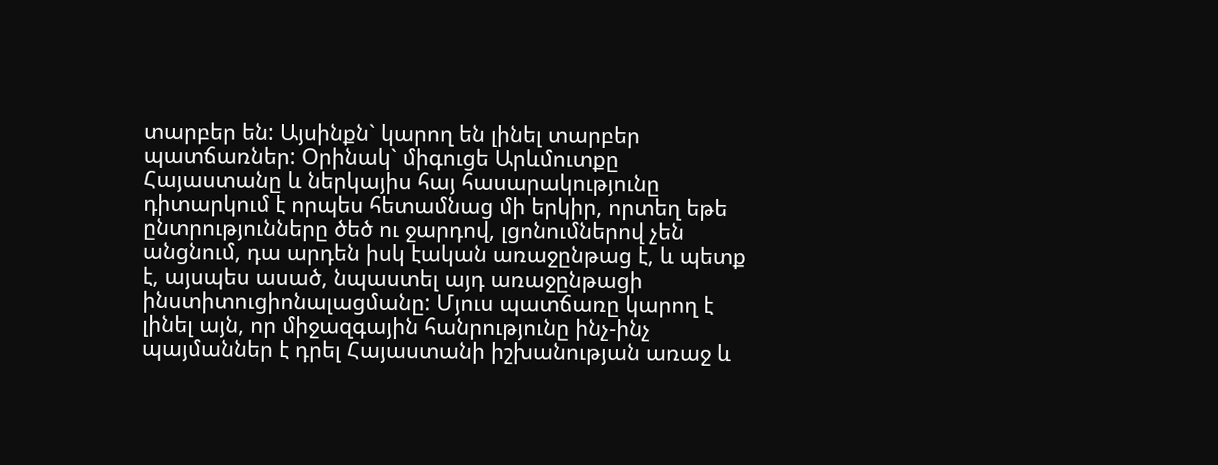տարբեր են: Այսինքն` կարող են լինել տարբեր պատճառներ: Օրինակ` միգուցե Արևմուտքը Հայաստանը և ներկայիս հայ հասարակությունը դիտարկում է որպես հետամնաց մի երկիր, որտեղ եթե ընտրությունները ծեծ ու ջարդով, լցոնումներով չեն անցնում, դա արդեն իսկ էական առաջընթաց է, և պետք է, այսպես ասած, նպաստել այդ առաջընթացի ինստիտուցիոնալացմանը: Մյուս պատճառը կարող է լինել այն, որ միջազգային հանրությունը ինչ-ինչ պայմաններ է դրել Հայաստանի իշխանության առաջ և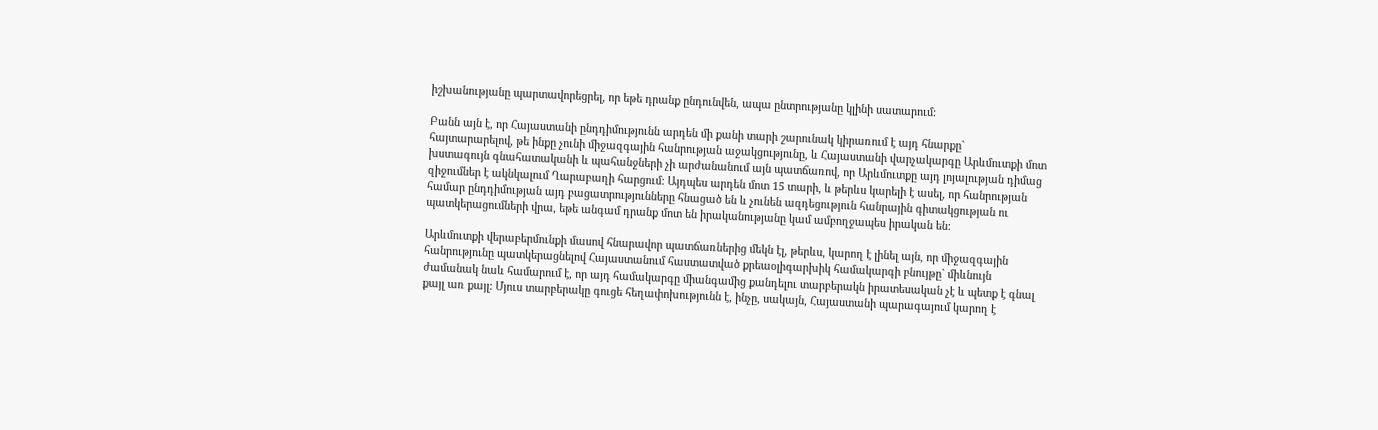իշխանությանը պարտավորեցրել, որ եթե դրանք ընդունվեն, ապա ընտրությանը կլինի սատարում:

Բանն այն է, որ Հայաստանի ընդդիմությունն արդեն մի քանի տարի շարունակ կիրառում է այդ հնարքը` հայտարարելով, թե ինքը չունի միջազգային հանրության աջակցությունը, և Հայաստանի վարչակարգը Արևմուտքի մոտ խստագույն գնահատականի և պահանջների չի արժանանում այն պատճառով, որ Արևմուտքը այդ լոյալության դիմաց զիջումներ է ակնկալում Ղարաբաղի հարցում: Այդպես արդեն մոտ 15 տարի, և թերևս կարելի է ասել, որ հանրության համար ընդդիմության այդ բացատրությունները հնացած են և չունեն ազդեցություն հանրային գիտակցության ու պատկերացումների վրա, եթե անգամ դրանք մոտ են իրականությանը կամ ամբողջապես իրական են:

Արևմուտքի վերաբերմունքի մասով հնարավոր պատճառներից մեկն էլ, թերևս, կարող է լինել այն, որ միջազգային հանրությունը պատկերացնելով Հայաստանում հաստատված քրեաօլիգարխիկ համակարգի բնույթը` միևնույն ժամանակ նաև համարում է, որ այդ համակարգը միանգամից քանդելու տարբերակն իրատեսական չէ և պետք է գնալ քայլ առ քայլ: Մյուս տարբերակը գուցե հեղափոխությունն է, ինչը, սակայն, Հայաստանի պարագայում կարող է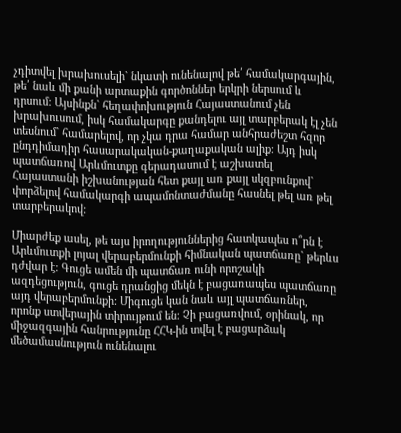չդիտվել խրախուսելի` նկատի ունենալով թե՛ համակարգային, թե՛ նաև մի քանի արտաքին գործոններ երկրի ներսում և դրսում: Այսինքն` հեղափոխություն Հայաստանում չեն խրախուսում, իսկ համակարգը քանդելու այլ տարբերակ էլ չեն տեսնում` համարելով, որ չկա դրա համար անհրաժեշտ հզոր ընդդիմադիր հասարակական-քաղաքական ալիք: Այդ իսկ պատճառով Արևմուտքը գերադասում է աշխատել Հայաստանի իշխանության հետ քայլ առ քայլ սկզբունքով` փորձելով համակարգի ապամոնտաժմանը հասնել թել առ թել տարբերակով:

Միարժեք ասել, թե այս իրողություններից հատկապես ո՞րն է Արևմուտքի լոյալ վերաբերմունքի հիմնական պատճառը` թերևս դժվար է: Գուցե ամեն մի պատճառ ունի որոշակի ազդեցություն, գուցե դրանցից մեկն է բացառապես պատճառը այդ վերաբերմունքի: Միգուցե կան նաև այլ պատճառներ, որոնք ստվերային տիրույթում են: Չի բացառվում, օրինակ, որ միջազգային հանրությունը ՀՀԿ-ին տվել է բացարձակ մեծամասնություն ունենալու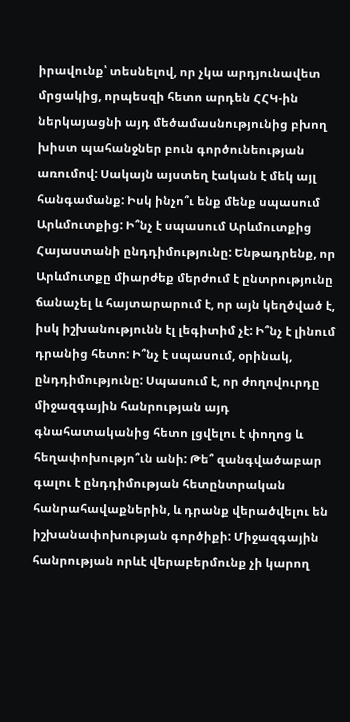իրավունք՝ տեսնելով, որ չկա արդյունավետ մրցակից, որպեսզի հետո արդեն ՀՀԿ-ին ներկայացնի այդ մեծամասնությունից բխող խիստ պահանջներ բուն գործունեության առումով: Սակայն այստեղ էական է մեկ այլ հանգամանք: Իսկ ինչո՞ւ ենք մենք սպասում Արևմուտքից: Ի՞նչ է սպասում Արևմուտքից Հայաստանի ընդդիմությունը: Ենթադրենք, որ Արևմուտքը միարժեք մերժում է ընտրությունը ճանաչել և հայտարարում է, որ այն կեղծված է, իսկ իշխանությունն էլ լեգիտիմ չէ: Ի՞նչ է լինում դրանից հետո: Ի՞նչ է սպասում, օրինակ, ընդդիմությունը: Սպասում է, որ ժողովուրդը միջազգային հանրության այդ գնահատականից հետո լցվելու է փողոց և հեղափոխությո՞ւն անի: Թե՞ զանգվածաբար գալու է ընդդիմության հետընտրական հանրահավաքներին, և դրանք վերածվելու են իշխանափոխության գործիքի: Միջազգային հանրության որևէ վերաբերմունք չի կարող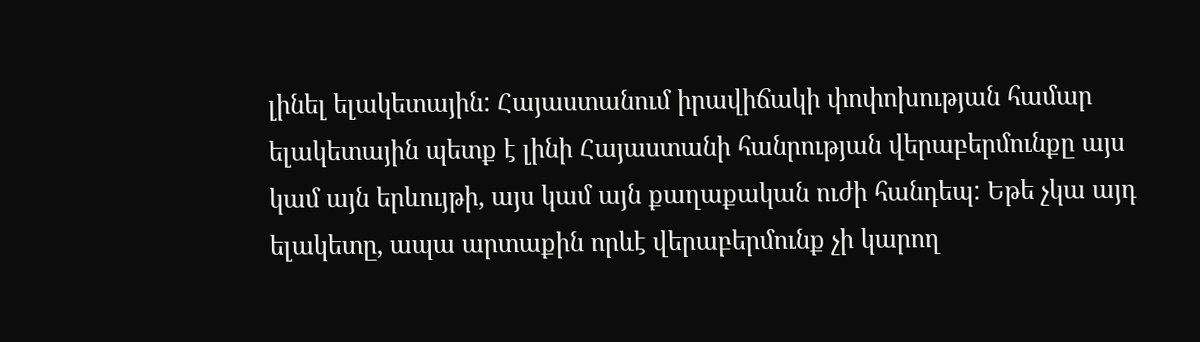լինել ելակետային: Հայաստանում իրավիճակի փոփոխության համար ելակետային պետք է լինի Հայաստանի հանրության վերաբերմունքը այս կամ այն երևույթի, այս կամ այն քաղաքական ուժի հանդեպ: Եթե չկա այդ ելակետը, ապա արտաքին որևէ վերաբերմունք չի կարող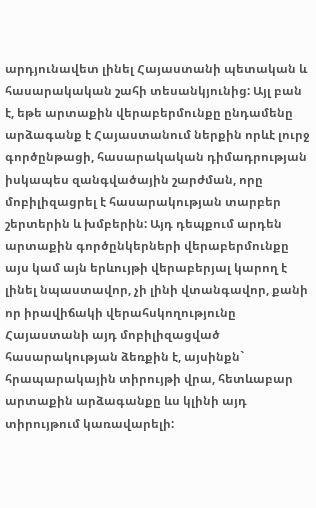արդյունավետ լինել Հայաստանի պետական և հասարակական շահի տեսանկյունից: Այլ բան է, եթե արտաքին վերաբերմունքը ընդամենը արձագանք է Հայաստանում ներքին որևէ լուրջ գործընթացի, հասարակական դիմադրության իսկապես զանգվածային շարժման, որը մոբիլիզացրել է հասարակության տարբեր շերտերին և խմբերին: Այդ դեպքում արդեն արտաքին գործընկերների վերաբերմունքը այս կամ այն երևույթի վերաբերյալ կարող է լինել նպաստավոր, չի լինի վտանգավոր, քանի որ իրավիճակի վերահսկողությունը Հայաստանի այդ մոբիլիզացված հասարակության ձեռքին է, այսինքն` հրապարակային տիրույթի վրա, հետևաբար արտաքին արձագանքը ևս կլինի այդ տիրույթում կառավարելի: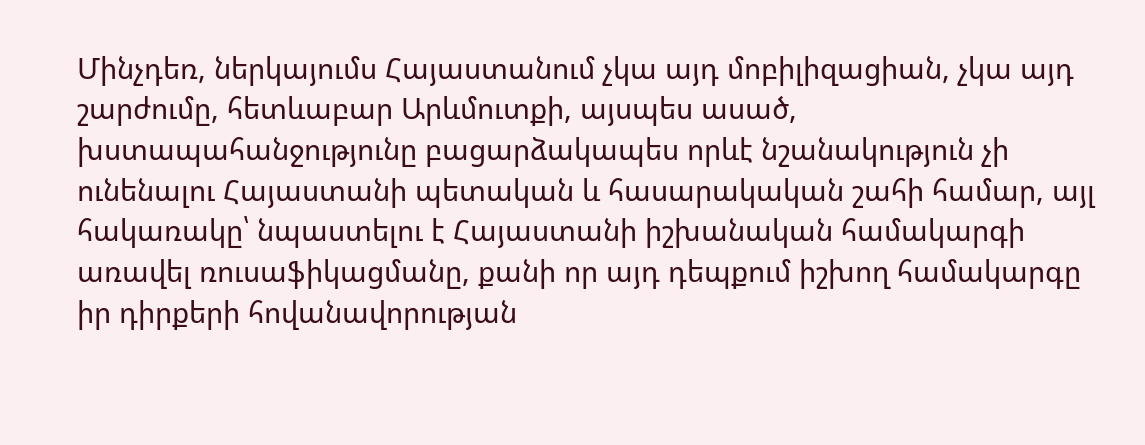Մինչդեռ, ներկայումս Հայաստանում չկա այդ մոբիլիզացիան, չկա այդ շարժումը, հետևաբար Արևմուտքի, այսպես ասած, խստապահանջությունը բացարձակապես որևէ նշանակություն չի ունենալու Հայաստանի պետական և հասարակական շահի համար, այլ հակառակը՝ նպաստելու է Հայաստանի իշխանական համակարգի առավել ռուսաֆիկացմանը, քանի որ այդ դեպքում իշխող համակարգը իր դիրքերի հովանավորության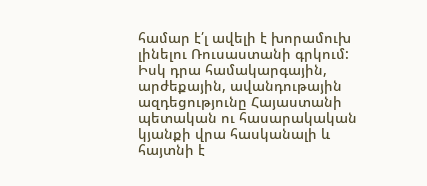համար է՛լ ավելի է խորամուխ լինելու Ռուսաստանի գրկում: Իսկ դրա համակարգային, արժեքային, ավանդութային ազդեցությունը Հայաստանի պետական ու հասարակական կյանքի վրա հասկանալի և հայտնի է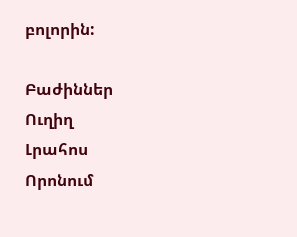բոլորին:

Բաժիններ
Ուղիղ
Լրահոս
Որոնում